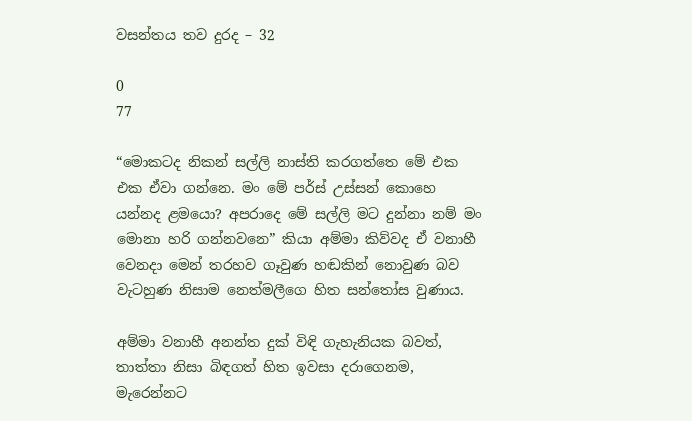වසන්තය තව දුරද – 32

0
77

“මොකටද නිකන් සල්ලි නාස්ති කරගත්තෙ මේ එක එක ඒවා ගන්නෙ. මං මේ පර්ස් උස්සන් කොහෙ යන්නද ළමයො? අපරාදෙ මේ සල්ලි මට දුන්නා නම් මං මොනා හරි ගන්නවනෙ” කියා අම්මා කිව්වද ඒ වනාහී වෙනදා මෙන් තරහව ගෑවුණ හඬකින් නොවුණ බව වැටහුණ නිසාම නෙත්මලීගෙ හිත සන්තෝස වුණාය.

අම්මා වනාහී අනන්ත දුක් විඳි ගැහැනියක බවත්, තාත්තා නිසා බිඳගත් හිත ඉවසා දරාගෙනම, මැරෙන්නට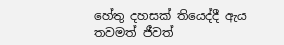හේතු දහසක් තියෙද්දී ඇය තවමත් ජීවත්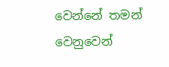වෙන්නේ තමන් වෙනුවෙන්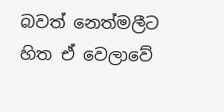බවත් නෙත්මලීට හිත ඒ වෙලාවේ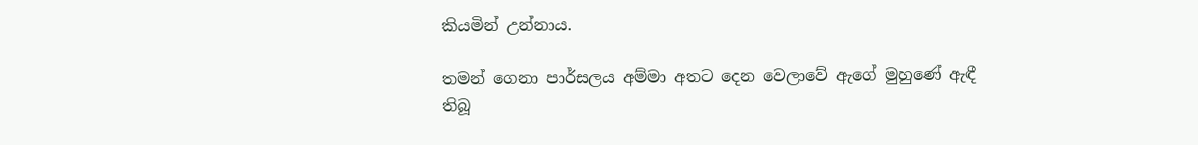කියමින් උන්නාය.

තමන් ගෙනා පාර්සලය අම්මා අතට දෙන වෙලාවේ ඇගේ මුහුණේ ඇඳී තිබූ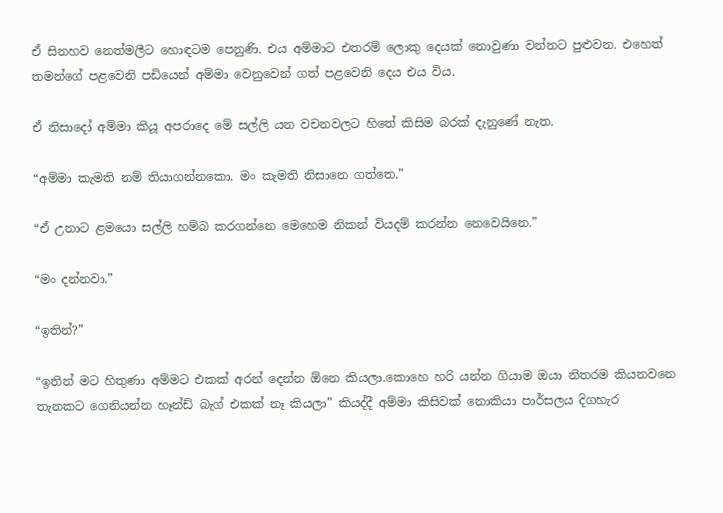ඒ සිනහව නෙත්මලීට හොඳටම පෙනුණි. එය අම්මාට එතරම් ලොකු දෙයක් නොවුණා වන්නට පුළුවන. එහෙත් තමන්ගේ පළවෙනි පඩියෙන් අම්මා වෙනුවෙන් ගත් පළවෙනි දෙය එය විය.

ඒ නිසාදෝ අම්මා කියූ අපරාදෙ මේ සල්ලි යන වචනවලට හිතේ කිසිම බරක් දැනුණේ නැත.

“අම්මා කැමති නම් තියාගන්නකො. මං කැමති නිසානෙ ගත්තෙ.”

“ඒ උනාට ළමයො සල්ලි හම්බ කරගන්නෙ මෙහෙම නිකන් වියදම් කරන්න නෙවෙයිනෙ.”

“මං දන්නවා.”

“ඉතින්?”

“ඉතින් මට හිතුණා අම්මට එකක් අරන් දෙන්න ඕනෙ කියලා.කොහෙ හරි යන්න ගියාම ඔයා නිතරම කියනවනෙ තැනකට ගෙනියන්න හෑන්ඩ් බැග් එකක් නෑ කියලා” කියද්දී අම්මා කිසිවක් නොකියා පාර්සලය දිගහැර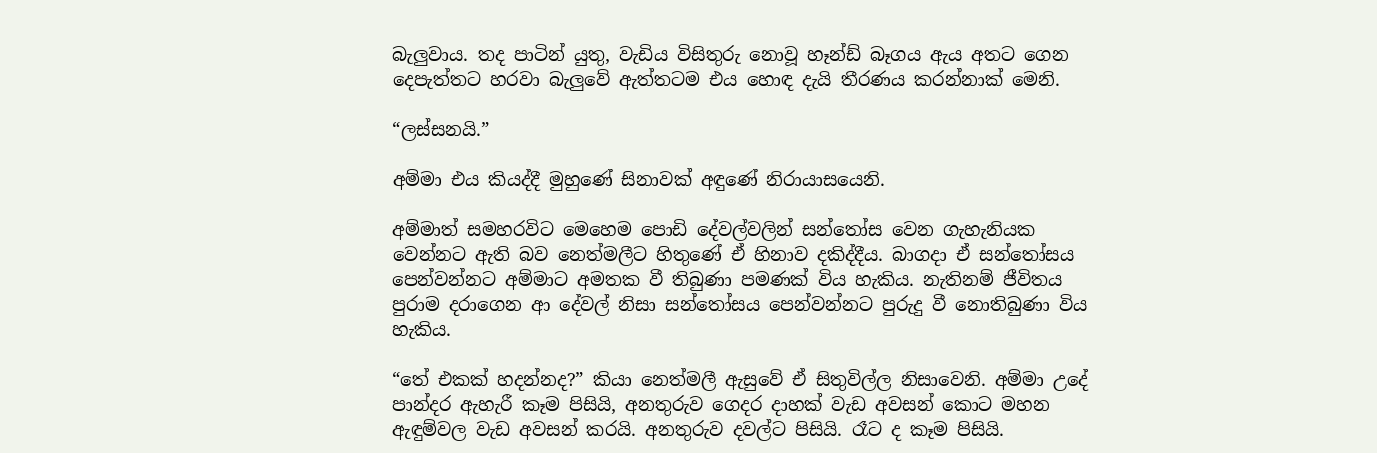බැලුවාය. තද පාටින් යුතු, වැඩිය විසිතුරු නොවූ හෑන්ඩ් බෑගය ඇය අතට ගෙන දෙපැත්තට හරවා බැලුවේ ඇත්තටම එය හොඳ දැයි තීරණය කරන්නාක් මෙනි.

“ලස්සනයි.”

අම්මා එය කියද්දී මුහුණේ සිනාවක් අඳුණේ නිරායාසයෙනි.

අම්මාත් සමහරවිට මෙහෙම පොඩි දේවල්වලින් සන්තෝස වෙන ගැහැනියක වෙන්නට ඇති බව නෙත්මලීට හිතුණේ ඒ හිනාව දකිද්දීය. බාගදා ඒ සන්තෝසය පෙන්වන්නට අම්මාට අමතක වී තිබුණා පමණක් විය හැකිය. නැතිනම් ජීවිතය පුරාම දරාගෙන ආ දේවල් නිසා සන්තෝසය පෙන්වන්නට පුරුදු වී නොතිබුණා විය හැකිය.

“තේ එකක් හදන්නද?” කියා නෙත්මලී ඇසුවේ ඒ සිතුවිල්ල නිසාවෙනි. අම්මා උදේ පාන්දර ඇහැරී කෑම පිසියි, අනතුරුව ගෙදර දාහක් වැඩ අවසන් කොට මහන ඇඳුම්වල වැඩ අවසන් කරයි. අනතුරුව දවල්ට පිසියි. රෑට ද කෑම පිසියි.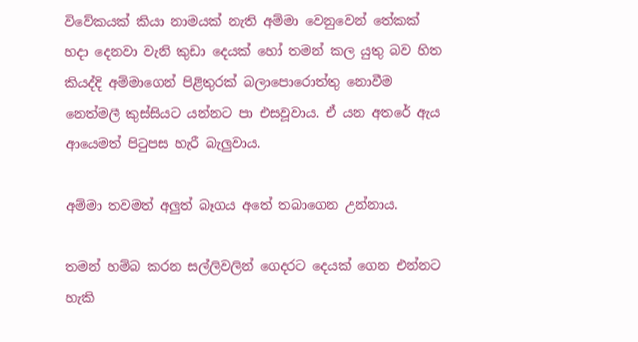විවේකයක් කියා නාමයක් නැති අම්මා වෙනුවෙන් තේකක් හදා දෙනවා වැනි කුඩා දෙයක් හෝ තමන් කල යුතු බව හිත කියද්දි අම්මාගෙන් පිළිතුරක් බලාපොරොත්තු නොවීම නෙත්මලී කුස්සියට යන්නට පා එසවූවාය. ඒ යන අතරේ ඇය ආයෙමත් පිටුපස හැරී බැලුවාය.

අම්මා තවමත් අලුත් බෑගය අතේ තබාගෙන උන්නාය.

තමන් හම්බ කරන සල්ලිවලින් ගෙදරට දෙයක් ගෙන එන්නට හැකි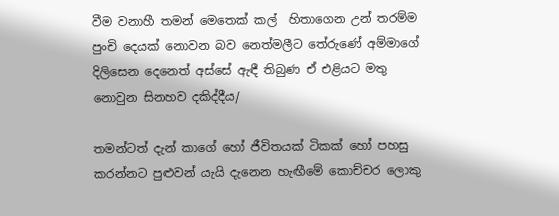වීම වනාහී තමන් මෙතෙක් කල්  හිතාගෙන උන් තරම්ම පුංචි දෙයක් නොවන බව නෙත්මලීට තේරුණේ අම්මාගේ දිලිසෙන දෙනෙත් අස්සේ ඇඳී තිබුණ ඒ එළියට මතු නොවුන සිනහව දකිද්දීය/

තමන්ටත් දැන් කාගේ හෝ ජීවිතයක් ටිකක් හෝ පහසු කරන්නට පුළුවන් යැයි දැනෙන හැඟීමේ කොච්චර ලොකු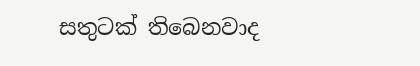සතුටක් තිබෙනවාද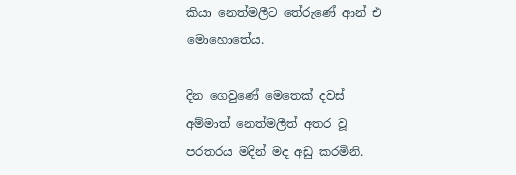කියා නෙත්මලීට තේරුණේ ආන් එ මොහොතේය.

දින ගෙවුණේ මෙතෙක් දවස් අම්මාත් නෙත්මලීත් අතර වූ පරතරය මදින් මද අඩු කරමිනි.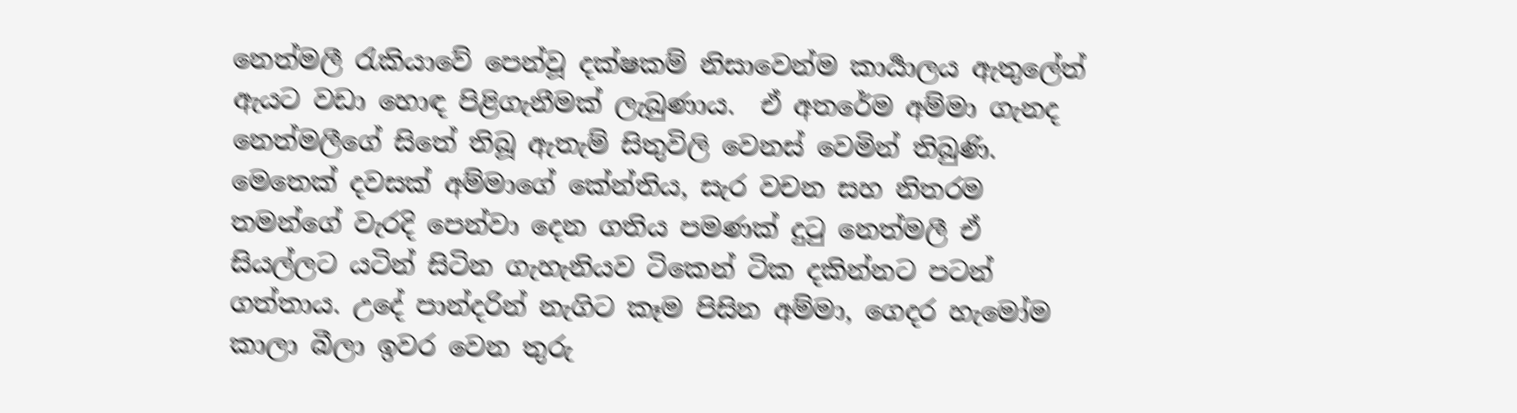නෙත්මලී රැකියාවේ පෙන්වූ දක්ෂකම් නිසාවෙන්ම කාර්‍යාලය ඇතුලේත් ඇයට වඩා හොඳ පිළිගැනීමක් ලැබුණාය.  ඒ අතරේම අම්මා ගැනද නෙත්මලීගේ සිතේ තිබූ ඇතැම් සිතුවිලි වෙනස් වෙමින් තිබුණි. මෙතෙක් දවසක් අම්මාගේ කේන්තිය, සැර වචන සහ නිතරම තමන්ගේ වැරදි පෙන්වා දෙන ගතිය පමණක් දුටු නෙත්මලී ඒ සියල්ලට යටින් සිටින ගැහැනියව ටිකෙන් ටික දකින්නට පටන් ගත්තාය. උදේ පාන්දරින් නැගිට කෑම පිසින අම්මා, ගෙදර හැමෝම කාලා බීලා ඉවර වෙන තුරු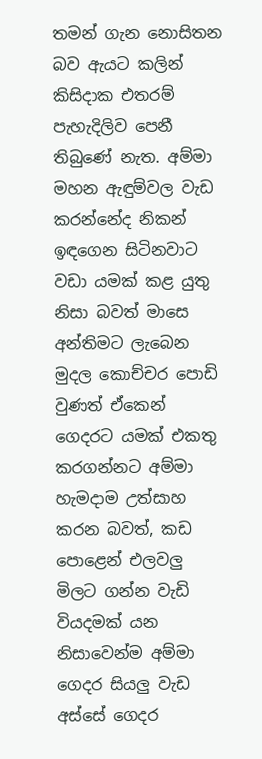තමන් ගැන නොසිතන බව ඇයට කලින් කිසිදාක එතරම් පැහැදිලිව පෙනී තිබුණේ නැත. අම්මා මහන ඇඳුම්වල වැඩ කරන්නේද නිකන් ඉඳගෙන සිටිනවාට වඩා යමක් කළ යුතු නිසා බවත් මාසෙ අන්තිමට ලැබෙන මුදල කොච්චර පොඩි වුණත් ඒකෙන් ගෙදරට යමක් එකතු කරගන්නට අම්මා හැමදාම උත්සාහ කරන බවත්, කඩ පොළෙන් එලවලු මිලට ගන්න වැඩි වියදමක් යන නිසාවෙන්ම අම්මා ගෙදර සියලු වැඩ අස්සේ ගෙදර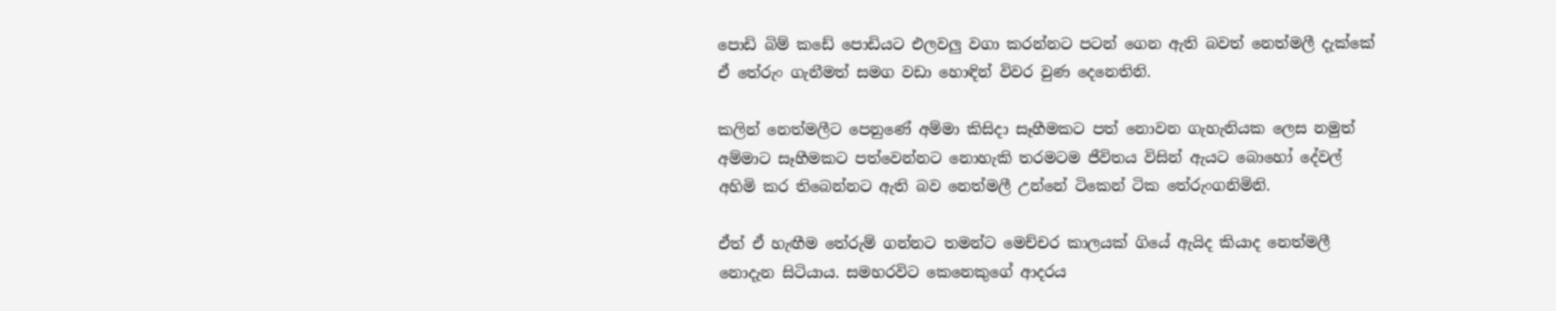පොඩි බිම් කඩේ පොඩියට එලවලු වගා කරන්නට පටන් ගෙන ඇති බවත් නෙත්මලී දැක්කේ ඒ තේරුං ගැනීමත් සමග වඩා හොඳින් විවර වුණ දෙනෙතිනි.

කලින් නෙත්මලීට පෙනුණේ අම්මා කිසිදා සෑහීමකට පත් නොවන ගැහැනියක ලෙස නමුත් අම්මාට සෑහීමකට පත්වෙන්නට නොහැකි තරමටම ජීවිතය විසින් ඇයට බොහෝ දේවල් අහිමි කර තිබෙන්නට ඇති බව නෙත්මලී උන්නේ ටිකෙන් ටික තේරුංගනිමිනි.

ඒත් ඒ හැඟීම තේරුම් ගන්නට තමන්ට මෙච්චර කාලයක් ගියේ ඇයිද කියාද නෙත්මලී නොදැන සිටියාය. සමහරවිට කෙනෙකුගේ ආදරය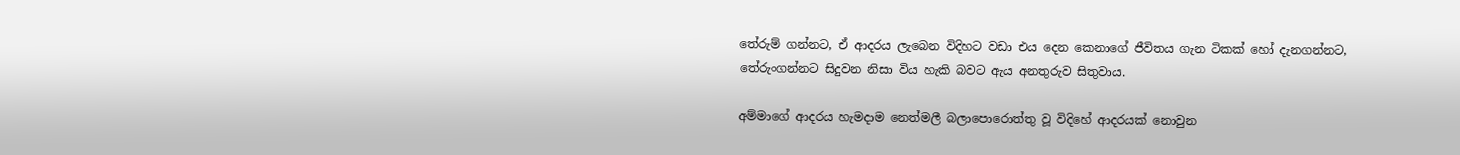තේරුම් ගන්නට, ඒ ආදරය ලැබෙන විදිහට වඩා එය දෙන කෙනාගේ ජීවිතය ගැන ටිකක් හෝ දැනගන්නට, තේරුංගන්නට සිදුවන නිසා විය හැකි බවට ඇය අනතුරුව සිතුවාය.

අම්මාගේ ආදරය හැමදාම නෙත්මලී බලාපොරොත්තු වූ විදිහේ ආදරයක් නොවුන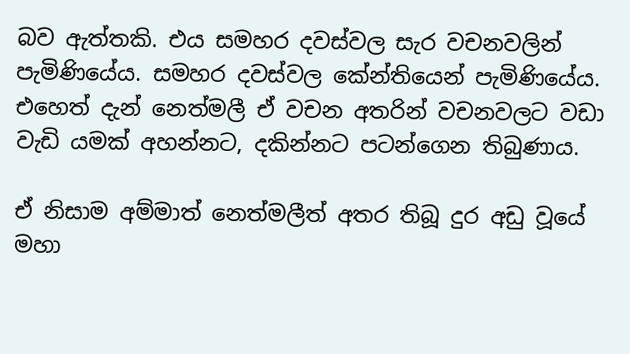බව ඇත්තකි. එය සමහර දවස්වල සැර වචනවලින් පැමිණියේය. සමහර දවස්වල කේන්තියෙන් පැමිණියේය.  එහෙත් දැන් නෙත්මලී ඒ වචන අතරින් වචනවලට වඩා වැඩි යමක් අහන්නට, දකින්නට පටන්ගෙන තිබුණාය.

ඒ නිසාම අම්මාත් නෙත්මලීත් අතර තිබූ දුර අඩු වූයේ මහා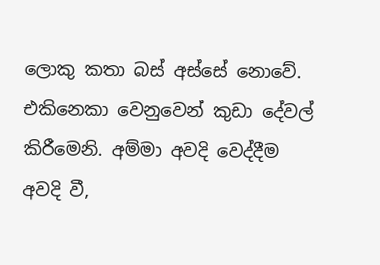ලොකු කතා බස් අස්සේ නොවේ. එකිනෙකා වෙනුවෙන් කුඩා දේවල් කිරීමෙනි. අම්මා අවදි වෙද්දීම අවදි වී,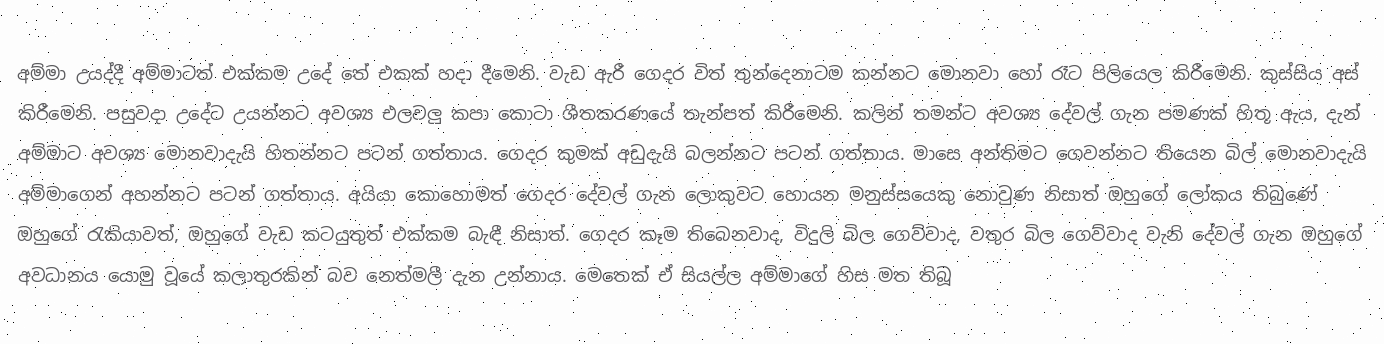අම්මා උයද්දී අම්මාටත් එක්කම උදේ තේ එකක් හදා දීමෙනි. වැඩ ඇරී ගෙදර විත් තුන්දෙනාටම කන්නට මොනවා හෝ රෑට පිලියෙල කිරීමෙනි. කුස්සිය අස් කිරීමෙනි. පසුවදා උදේට උයන්නට අවශ්‍ය එලවලු කපා කොටා ශීතකරණයේ තැන්පත් කිරීමෙනි. කලින් තමන්ට අවශ්‍ය දේවල් ගැන පමණක් හිතූ ඇය, දැන් අම්මාට අවශ්‍ය මොනවාදැයි හිතන්නට පටන් ගත්තාය. ගෙදර කුමක් අඩුදැයි බලන්නට පටන් ගත්තාය. මාසෙ අන්තිමට ගෙවන්නට තියෙන බිල් මොනවාදැයි අම්මාගෙන් අහන්නට පටන් ගත්තාය. අයියා කොහොමත් ගෙදර දේවල් ගැන ලොකුවට හොයන මනුස්සයෙකු නොවුණ නිසාත් ඔහුගේ ලෝකය තිබුණේ ඔහුගේ රැකියාවත්, ඔහුගේ වැඩ කටයුතුත් එක්කම බැඳී නිසාත්. ගෙදර කෑම තිබෙනවාද, විදුලි බිල ගෙව්වාද, වතුර බිල ගෙව්වාද වැනි දේවල් ගැන ඔහුගේ අවධානය යොමු වූයේ කලාතුරකින්‍ බව නෙත්මලී දැන උන්නාය. මෙතෙක් ඒ සියල්ල අම්මාගේ හිස මත තිබූ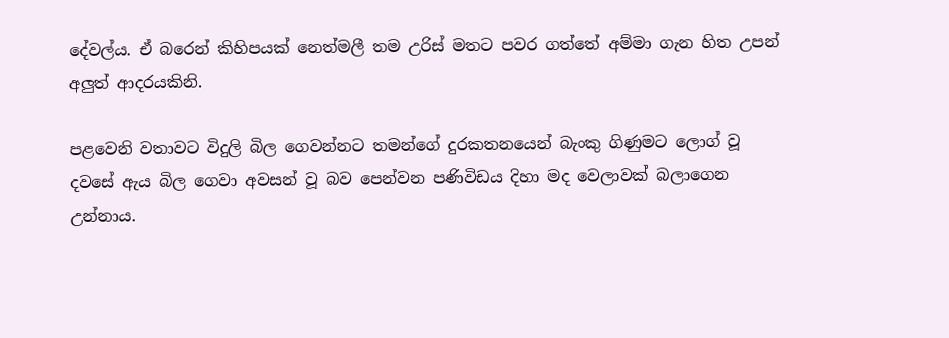දේවල්ය. ඒ බරෙන් කිහිපයක් නෙත්මලී තම උරිස් මතට පවර ගත්තේ අම්මා ගැන හිත උපන් අලුත් ආදරයකිනි.

පළවෙනි වතාවට විදුලි බිල ගෙවන්නට තමන්ගේ දුරකතනයෙන් බැංකු ගිණුමට ලොග් වූ දවසේ ඇය බිල ගෙවා අවසන් වූ බව පෙන්වන පණිවිඩය දිහා මද වෙලාවක් බලාගෙන උන්නාය.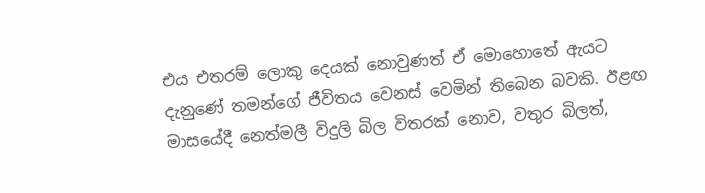එය එතරම් ලොකු දෙයක් නොවුණත් ඒ මොහොතේ ඇයට දැනුණේ තමන්ගේ ජීවිතය වෙනස් වෙමින් තිබෙන බවකි. ඊළඟ මාසයේදී නෙත්මලී විදුලි බිල විතරක් නොව, වතුර බිලත්,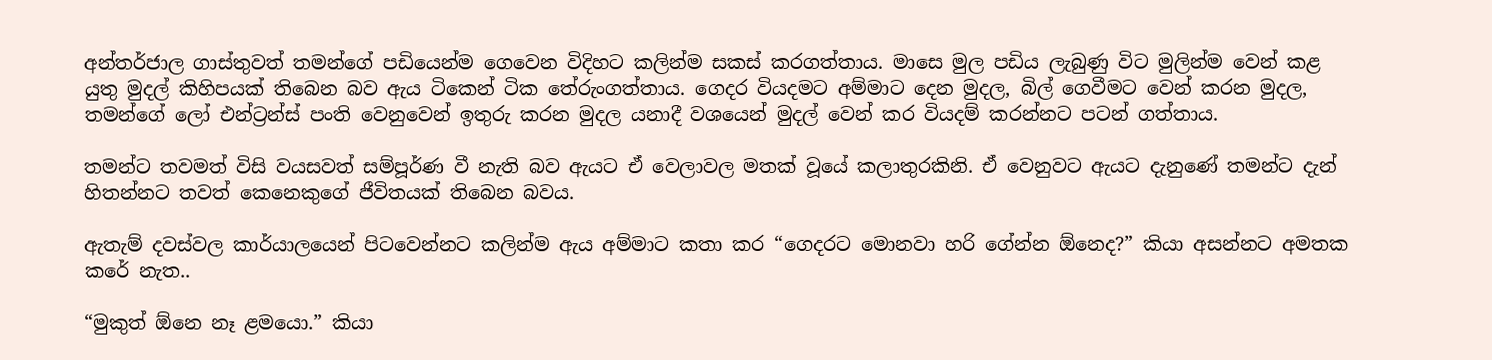අන්තර්ජාල ගාස්තුවත් තමන්ගේ පඩියෙන්ම ගෙවෙන විදිහට කලින්ම සකස් කරගත්තාය. මාසෙ මුල පඩිය ලැබුණු විට මුලින්ම වෙන් කළ යුතු මුදල් කිහිපයක් තිබෙන බව ඇය ටිකෙන් ටික තේරුංගත්තාය. ගෙදර වියදමට අම්මාට දෙන මුදල, බිල් ගෙවීමට වෙන් කරන මුදල, තමන්ගේ ලෝ එන්ට්‍රන්ස් පංති වෙනුවෙන් ඉතුරු කරන මුදල යනාදී වශයෙන් මුදල් වෙන් කර වියදම් කරන්නට පටන් ගත්තාය.

තමන්ට තවමත් විසි වයසවත් සම්පූර්ණ වී නැති බව ඇයට ඒ වෙලාවල මතක් වූයේ කලාතුරකිනි. ඒ වෙනුවට ඇයට දැනුණේ තමන්ට දැන් හිතන්නට තවත් කෙනෙකුගේ ජීවිතයක් තිබෙන බවය.

ඇතැම් දවස්වල කාර්යාලයෙන් පිටවෙන්නට කලින්ම ඇය අම්මාට කතා කර “ගෙදරට මොනවා හරි ගේන්න ඕනෙද?” කියා අසන්නට අමතක කරේ නැත..

“මුකුත් ඕනෙ නෑ ළමයො.” කියා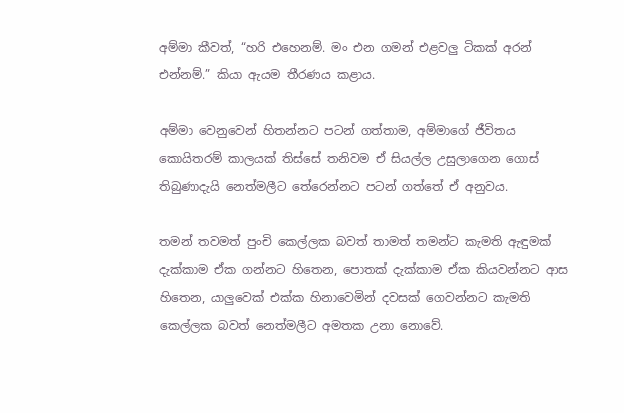අම්මා කීවත්, “හරි එහෙනම්. මං එන ගමන් එළවලු ටිකක් අරන් එන්නම්.” කියා ඇයම තීරණය කළාය.

අම්මා වෙනුවෙන් හිතන්නට පටන් ගත්තාම, අම්මාගේ ජීවිතය කොයිතරම් කාලයක් තිස්සේ තනිවම ඒ සියල්ල උසුලාගෙන ගොස් තිබුණාදැයි නෙත්මලීට තේරෙන්නට පටන් ගත්තේ ඒ අනුවය.

තමන් තවමත් පුංචි කෙල්ලක බවත් තාමත් තමන්ට කැමති ඇඳුමක් දැක්කාම ඒක ගන්නට හිතෙන, පොතක් දැක්කාම ඒක කියවන්නට ආස හිතෙන, යාලුවෙක් එක්ක හිනාවෙමින් දවසක් ගෙවන්නට කැමති කෙල්ලක බවත් නෙත්මලීට අමතක උනා නොවේ.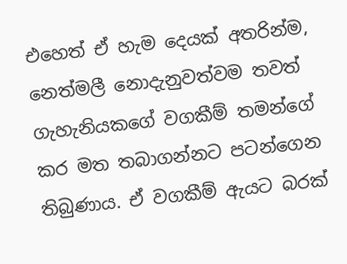එහෙත් ඒ හැම දෙයක් අතරින්ම, නෙත්මලී නොදැනුවත්වම තවත් ගැහැනියකගේ වගකීම් තමන්ගේ කර මත තබාගන්නට පටන්ගෙන තිබුණාය. ඒ වගකීම් ඇයට බරක්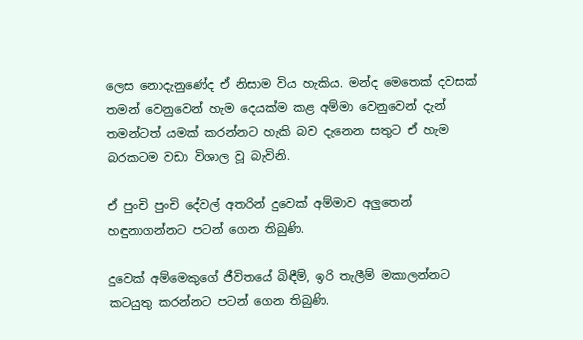ලෙස නොදැනුණේද ඒ නිසාම විය හැකිය. මන්ද මෙතෙක් දවසක් තමන් වෙනුවෙන් හැම දෙයක්ම කළ අම්මා වෙනුවෙන් දැන් තමන්ටත් යමක් කරන්නට හැකි බව දැනෙන සතුට ඒ හැම බරකටම වඩා විශාල වූ බැවිනි.

ඒ පුංචි පුංචි දේවල් අතරින් දුවෙක් අම්මාව අලුතෙන් හඳුනාගන්නට පටන් ගෙන තිබුණි.

දුවෙක් අම්මෙකුගේ ජීවිතයේ බිඳීම්, ඉරි තැලීම් මකාලන්නට කටයුතු කරන්නට පටන් ගෙන තිබුණි.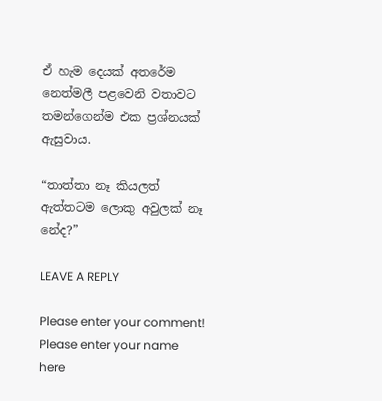ඒ හැම දෙයක් අතරේම නෙත්මලී පළවෙනි වතාවට තමන්ගෙන්ම එක ප්‍රශ්නයක් ඇසුවාය.

“තාත්තා නෑ කියලත් ඇත්තටම ලොකු අවුලක් නෑ නේද?”

LEAVE A REPLY

Please enter your comment!
Please enter your name here